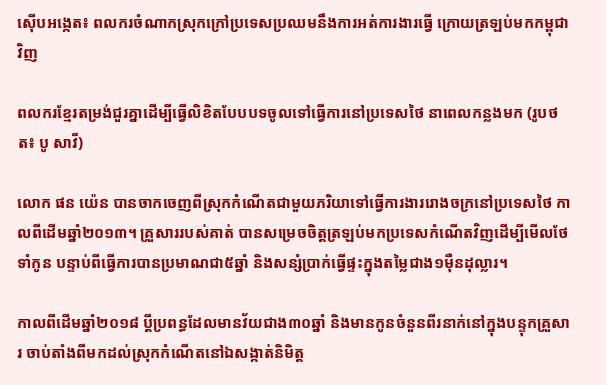ស៊ើបអង្កេត៖ ពលករចំណាកស្រុកក្រៅប្រទេសប្រឈមនឹងការអត់ការងារធ្វើ ក្រោយត្រឡប់មកកម្ពុជាវិញ

ពលករខ្មែរតម្រង់ជួរគ្នាដើម្បីធ្វើលិខិតបែបបទចូលទៅធ្វើការនៅប្រទេសថៃ នាពេលកន្លងមក (រូបថត៖ បូ សាវី)

លោក ផន យ៉េន បានចាកចេញពីស្រុកកំណើតជាមួយភរិយាទៅធ្វើការងាររោងចក្រនៅប្រទេសថៃ កាលពីដើមឆ្នាំ២០១៣។ គ្រួសាររបស់គាត់ បានសម្រេចចិត្តត្រឡប់មកប្រទេសកំណើតវិញដើម្បីមើលថែទាំកូន បន្ទាប់ពីធ្វើការបានប្រមាណជា៥ឆ្នាំ និងសន្សំប្រាក់ធ្វើផ្ទះក្នុងតម្លៃជាង១ម៉ឺនដុល្លារ។

កាលពីដើមឆ្នាំ២០១៨ ប្តីប្រពន្ធដែលមានវ័យជាង៣០ឆ្នាំ និងមានកូនចំនួនពីរនាក់នៅក្នុងបន្ទុកគ្រួសារ ចាប់តាំងពីមកដល់ស្រុកកំណើតនៅឯសង្កាត់និមិត្ត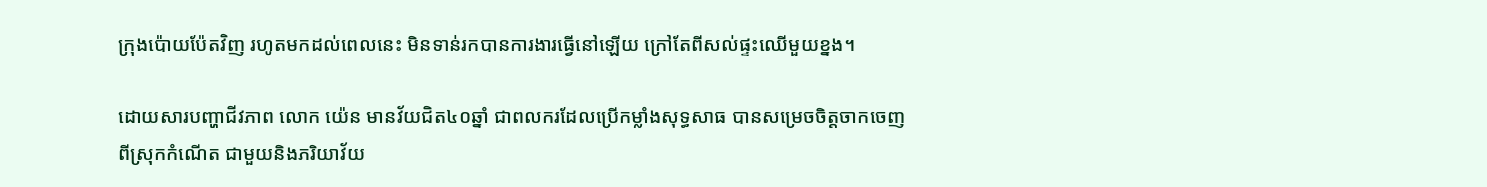ក្រុងប៉ោយប៉ែតវិញ រហូតមកដល់ពេលនេះ មិនទាន់រកបានការងារធ្វើនៅឡើយ ក្រៅតែពីសល់ផ្ទះឈើមួយខ្នង។

ដោយសារបញ្ហាជីវភាព លោក យ៉េន មានវ័យជិត៤០ឆ្នាំ ជាពលករដែលប្រើកម្លាំងសុទ្ធសាធ បានសម្រេចចិត្តចាកចេញពីស្រុកកំណើត ជាមួយនិងភរិយាវ័យ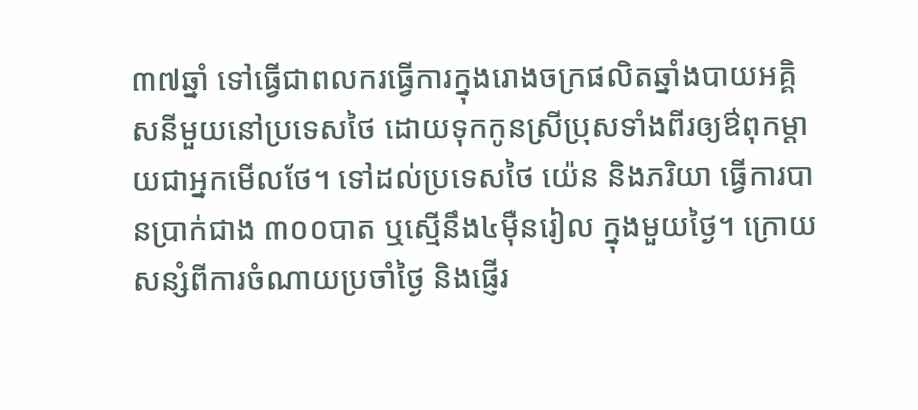៣៧ឆ្នាំ ទៅធ្វើជាពលករធ្វើការក្នុងរោងចក្រផលិតឆ្នាំងបាយអគ្គិសនីមួយនៅប្រទេសថៃ ដោយទុកកូនស្រីប្រុសទាំងពីរឲ្យឳពុកម្តាយជាអ្នកមើលថែ។ ទៅដល់ប្រទេសថៃ យ៉េន និងភរិយា ធ្វើការបានប្រាក់ជាង ៣០០បាត ឬស្មើនឹង៤ម៉ឺនរៀល ក្នុងមួយថ្ងៃ។ ក្រោយសន្សំពីការចំណាយប្រចាំថ្ងៃ និងផ្ញើរ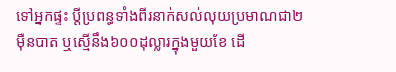ទៅអ្នកផ្ទះ ប្តីប្រពន្ធទាំងពីរនាក់សល់លុយប្រមាណជា២ម៉ឺនបាត ឬស្មើនឹង៦០០ដុល្លារក្នុងមួយខែ ដើ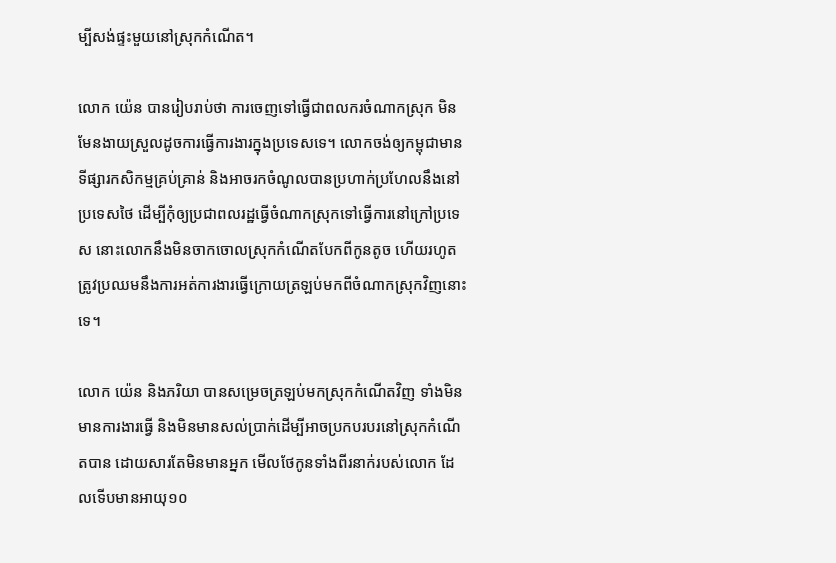ម្បីសង់ផ្ទះមួយនៅស្រុកកំណើត។

លោក យ៉េន បានរៀបរាប់ថា ការចេញទៅធ្វើជាពលករចំណាកស្រុក មិនមែនងាយស្រួលដូចការធ្វើការងារក្នុងប្រទេសទេ។ លោកចង់ឲ្យកម្ពុជាមានទីផ្សារកសិកម្មគ្រប់គ្រាន់ និងអាចរកចំណូលបានប្រហាក់ប្រហែលនឹងនៅប្រទេសថៃ ដើម្បីកុំឲ្យប្រជាពលរដ្ឋធ្វើចំណាកស្រុកទៅធ្វើការនៅក្រៅប្រទេស នោះលោកនឹងមិនចាកចោលស្រុកកំណើតបែកពីកូនតូច ហើយរហូតត្រូវប្រឈមនឹងការអត់ការងារធ្វើក្រោយត្រឡប់មកពីចំណាកស្រុកវិញនោះទេ។

លោក យ៉េន និងភរិយា បានសម្រេចត្រឡប់មកស្រុកកំណើតវិញ ទាំងមិនមានការងារធ្វើ និងមិនមានសល់ប្រាក់ដើម្បីអាចប្រកបរបរនៅស្រុកកំណើតបាន ដោយសារតែមិនមានអ្នក មើលថែកូនទាំងពីរនាក់របស់លោក ដែលទើបមានអាយុ១០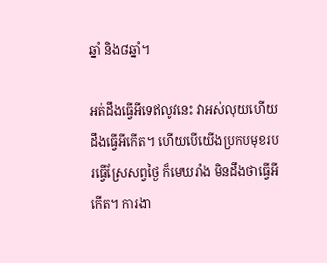ឆ្នាំ និង៨ឆ្នាំ។

អត់ដឹងធ្វើអីទេឥលូវនេះ វាអស់លុយហើយ ដឹងធ្វើអីកើត។ ហើយបើយើងប្រកបមុខរបរធ្វើស្រែសព្វថ្ងៃ ក៏មេឃរាំង មិនដឹងថាធ្វើអីកើត។ ការងា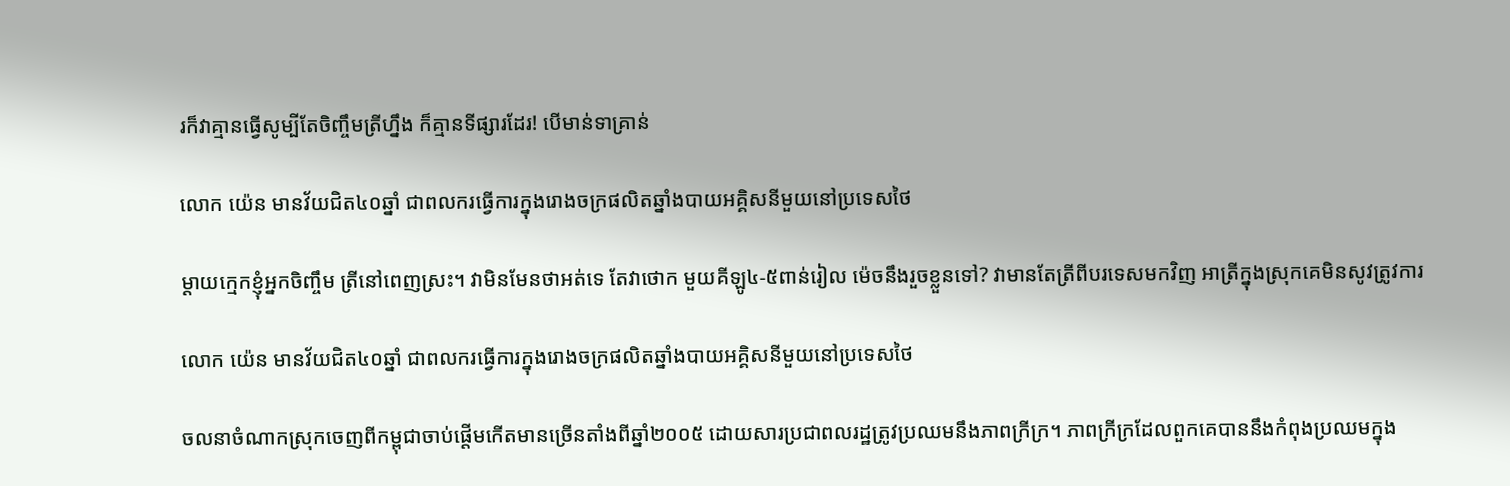រក៏វាគ្មានធ្វើសូម្បីតែចិញ្ចឹមត្រីហ្នឹង ក៏គ្មានទីផ្សារដែរ! បើមាន់ទាគ្រាន់

លោក យ៉េន មានវ័យជិត៤០ឆ្នាំ ជាពលករធ្វើការក្នុងរោងចក្រផលិតឆ្នាំងបាយអគ្គិសនីមួយនៅប្រទេសថៃ

ម្តាយក្មេកខ្ញុំអ្នកចិញ្ចឹម ត្រីនៅពេញស្រះ។ វាមិនមែនថាអត់ទេ តែវាថោក មួយគីឡូ៤-៥ពាន់រៀល ម៉េចនឹងរួចខ្លួនទៅ? វាមានតែត្រីពីបរទេសមកវិញ អាត្រីក្នុងស្រុកគេមិនសូវត្រូវការ

លោក យ៉េន មានវ័យជិត៤០ឆ្នាំ ជាពលករធ្វើការក្នុងរោងចក្រផលិតឆ្នាំងបាយអគ្គិសនីមួយនៅប្រទេសថៃ

ចលនាចំណាកស្រុកចេញពីកម្ពុជាចាប់ផ្តើមកើតមានច្រើនតាំងពីឆ្នាំ២០០៥ ដោយសារប្រជាពលរដ្ឋត្រូវប្រឈមនឹងភាពក្រីក្រ។ ភាពក្រីក្រដែលពួកគេបាននឹងកំពុងប្រឈមក្នុង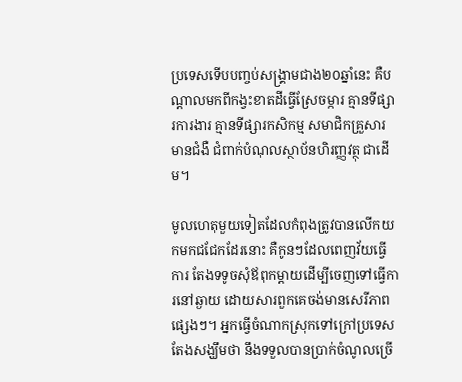ប្រទេសទើបបញ្ចប់សង្រ្គាមជាង២០ឆ្នាំនេះ គឺបណ្តាលមកពីកង្វះខាតដីធ្វើស្រែចម្ការ គ្មានទីផ្សារការងារ គ្មានទីផ្សារកសិកម្ម សមាជិកគ្រួសារមានជំងឺ ជំពាក់បំណុលស្ថាប័នហិរញ្ញវត្ថុ ជាដើម។

មូលហេតុមួយទៀតដែលកំពុងត្រូវបានលើកយកមកជជែកដែរនោះ គឺកូនៗដែលពេញវ័យធ្វើការ តែងទទូចសុំឪពុកម្តាយដើម្បីចេញទៅធ្វើការនៅឆ្ងាយ ដោយសារពួកគេចង់មានសេរីភាពផ្សេងៗ។ អ្នកធ្វើចំណាកស្រុកទៅក្រៅប្រទេសតែងសង្ឃឹមថា នឹងទទួលបានប្រាក់ចំណូលច្រើ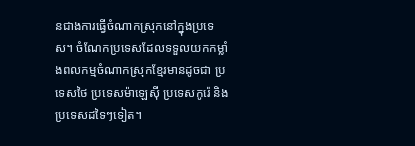នជាងការធ្វើចំណាកស្រុកនៅក្នុងប្រទេស។ ចំណែកប្រទេសដែលទទួលយកកម្លាំងពលកម្មចំណាកស្រុកខ្មែរមានដូចជា ប្រទេសថៃ ប្រទេសម៉ាឡេស៊ី ប្រទេសកូរ៉េ និងប្រទេសដទៃៗទៀត។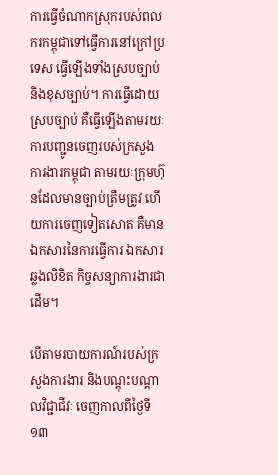ការធ្វើចំណាកស្រុករបស់ពលករកម្ពុជាទៅធ្វើការនៅក្រៅប្រទេស ធ្វើឡើងទាំងស្របច្បាប់ និងខុសច្បាប់។ ការធ្វើដោយស្របច្បាប់ គឺធ្វើឡើងតាមរយៈការបញ្ជូនចេញរបស់ក្រសួងការងារកម្ពុជា តាមរយៈក្រុមហ៊ុនដែលមានច្បាប់ត្រឹមត្រូវ ហើយការចេញទៀតសោត គឺមានឯកសារនៃការធ្វើការ ឯកសារឆ្លងលិខិត កិច្ចសន្យាការងារជាដើម។

បើតាមរបាយការណ៍របស់ក្រសួងការងារ និងបណ្តុះបណ្តាលវិជ្ជាជីវៈ ចេញកាលពីថ្ងៃទី១៣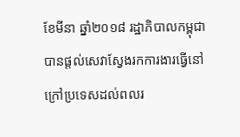ខែមីនា ឆ្នាំ២០១៨ រដ្ឋាភិបាលកម្ពុជា បានផ្តល់សេវាស្វែងរកការងារធ្វើនៅក្រៅប្រទេសដល់ពលរ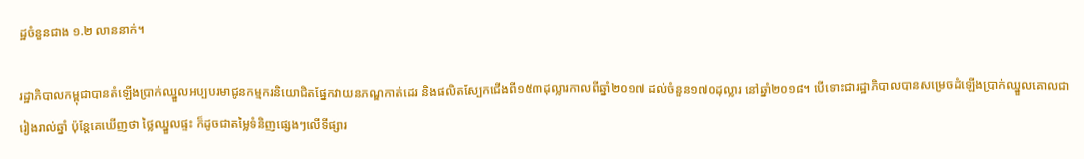ដ្ឋចំនួនជាង ១.២ លាននាក់។

រដ្ឋាភិបាលកម្ពុជាបានតំឡើងប្រាក់ឈ្នួលអប្បបរមាជូនកម្មករនិយោជិតផ្នែកវាយនភណ្ឌកាត់ដេរ និងផលិតស្បែកជើងពី១៥៣ដុល្លារកាលពីឆ្នាំ២០១៧ ដល់ចំនួន១៧០ដុល្លារ នៅឆ្នាំ២០១៨។ បើទោះជារដ្ឋាភិបាលបានសម្រេចដំឡើងប្រាក់ឈ្នួលគោលជារៀងរាល់ឆ្នាំ ប៉ុន្តែគេឃើញថា ថ្លៃឈ្នួលផ្ទះ ក៏ដូចជាតម្លៃទំនិញផ្សេងៗលើទីផ្សារ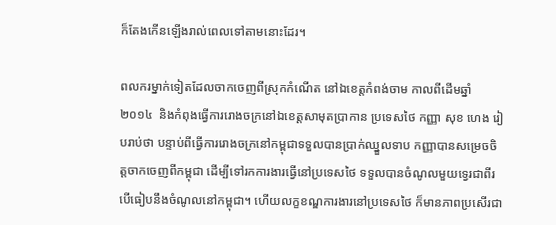ក៏តែងកើនឡើងរាល់ពេលទៅតាមនោះដែរ។

ពលករម្នាក់ទៀតដែលចាកចេញពីស្រុកកំណើត នៅឯខេត្តកំពង់ចាម កាលពីដើមឆ្នាំ២០១៤  និងកំពុងធ្វើការរោងចក្រនៅឯខេត្តសាមុតប្រាកាន ប្រទេសថៃ កញ្ញា សុខ ហេង រៀបរាប់ថា បន្ទាប់ពីធ្វើការរោងចក្រនៅកម្ពុជាទទួលបានប្រាក់ឈ្នួលទាប កញ្ញាបានសម្រេចចិត្តចាកចេញពីកម្ពុជា ដើម្បីទៅរកការងារធ្វើនៅប្រទេសថៃ ទទួលបានចំណូលមួយទ្វេរជាពីរ បើធៀបនឹងចំណូលនៅកម្ពុជា។ ហើយលក្ខខណ្ឌការងារនៅប្រទេសថៃ ក៏មានភាពប្រសើរជា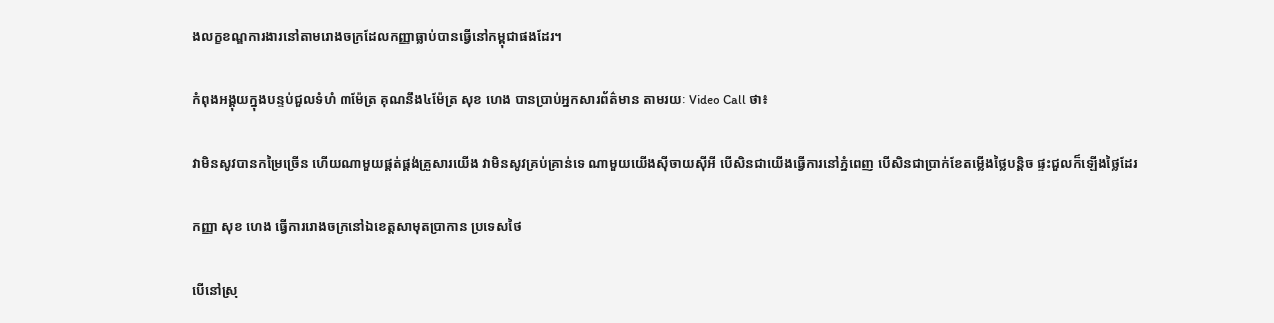ងលក្ខខណ្ឌការងារនៅតាមរោងចក្រដែលកញ្ញាធ្លាប់បានធ្វើនៅកម្ពុជាផងដែរ។

កំពុងអង្គុយក្នុងបន្ទប់ជួលទំហំ ៣ម៉ែត្រ គុណនឹង៤ម៉ែត្រ សុខ ហេង បានប្រាប់អ្នកសារព័ត៌មាន តាមរយៈ Video Call ថា៖

វាមិនសូវបានកម្រៃច្រើន ហើយណាមួយផ្គត់ផ្គង់គ្រួសារយើង វាមិនសូវគ្រប់គ្រាន់ទេ ណាមួយយើងស៊ីចាយស៊ីអី បើសិនជាយើងធ្វើការនៅភ្នំពេញ បើសិនជាប្រាក់ខែតម្លើងថ្លៃបន្តិច ផ្ទះជួលក៏ឡើងថ្លៃដែរ

កញ្ញា សុខ ហេង ធ្វើការរោងចក្រនៅឯខេត្តសាមុតប្រាកាន ប្រទេសថៃ

បើនៅស្រុ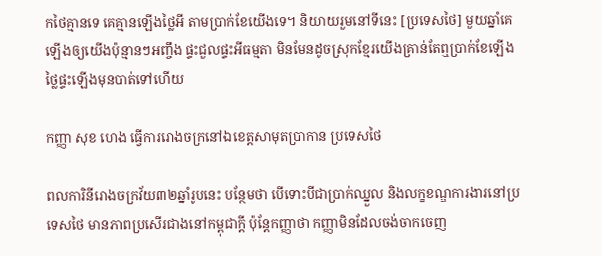កថៃគ្មានទេ គេគ្មានឡើងថ្លៃអី តាមប្រាក់ខែយើងទេ។ និយាយរួមនៅទីនេះ [ប្រទេសថៃ] មួយឆ្នាំគេឡើងឲ្យយើងប៉ុន្មានៗអញ្ចឹង ផ្ទះជួលផ្ទះអីធម្មតា មិនមែនដូចស្រុកខ្មែរយើងគ្រាន់តែឮប្រាក់ខែឡើង ថ្លៃផ្ទះឡើងមុនបាត់ទៅហើយ

កញ្ញា សុខ ហេង ធ្វើការរោងចក្រនៅឯខេត្តសាមុតប្រាកាន ប្រទេសថៃ

ពលការិនីរោងចក្រវ័យ៣២ឆ្នាំរូបនេះ បន្ថែមថា បើទោះបីជាប្រាក់ឈ្នួល និងលក្ខខណ្ឌការងារនៅប្រទេសថៃ មានភាពប្រសើរជាងនៅកម្ពុជាក្តី ប៉ុន្តែកញ្ញាថា កញ្ញាមិនដែលចង់ចាកចេញ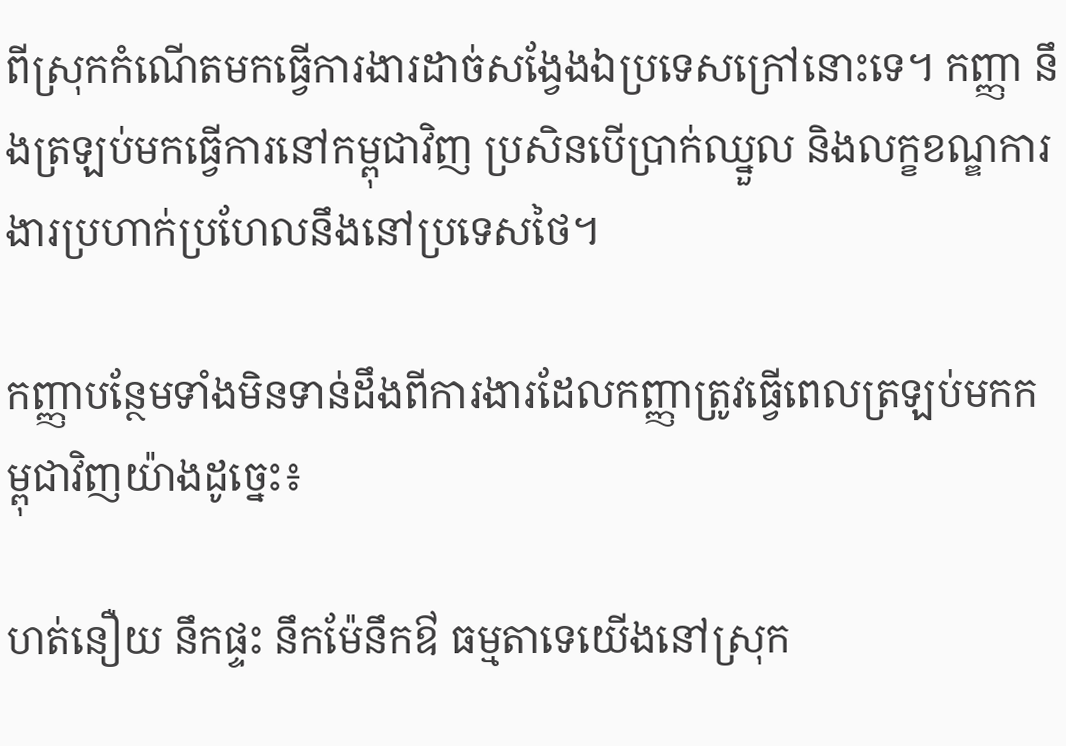ពីស្រុកកំណើតមកធ្វើការងារដាច់សង្វែងឯប្រទេសក្រៅនោះទេ។ កញ្ញា នឹងត្រឡប់មកធ្វើការនៅកម្ពុជាវិញ ប្រសិនបើប្រាក់ឈ្នួល និងលក្ខខណ្ឌការងារប្រហាក់ប្រហែលនឹងនៅប្រទេសថៃ។

កញ្ញាបន្ថែមទាំងមិនទាន់ដឹងពីការងារដែលកញ្ញាត្រូវធ្វើពេលត្រឡប់មកកម្ពុជាវិញយ៉ាងដូច្នេះ៖

ហត់នឿយ នឹកផ្ទះ នឹកម៉ែនឹកឳ ធម្មតាទេយើងនៅស្រុក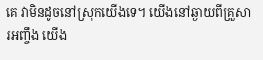គេ វាមិនដូចនៅស្រុកយើងទេ។ យើងនៅឆ្ងាយពីគ្រួសារអញ្ចឹង យើង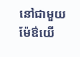នៅជាមួយម៉ែឳយើ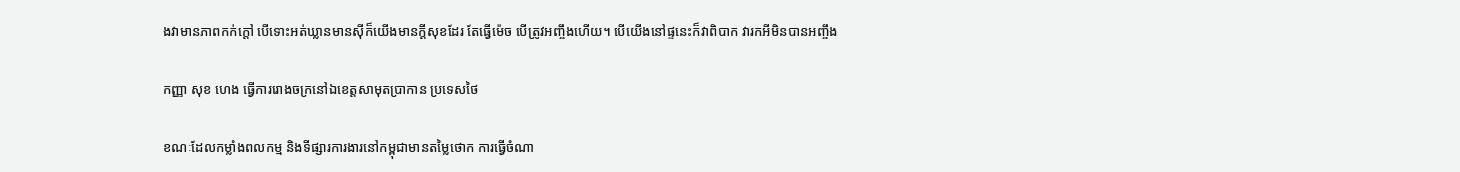ងវាមានភាពកក់ក្តៅ បើទោះអត់ឃ្លានមានស៊ីក៏យើងមានក្តីសុខដែរ តែធ្វើម៉េច បើត្រូវអញ្ចឹងហើយ។ បើយើងនៅផ្ទនេះក៏វាពិបាក វារកអីមិនបានអញ្ចឹង

កញ្ញា សុខ ហេង ធ្វើការរោងចក្រនៅឯខេត្តសាមុតប្រាកាន ប្រទេសថៃ

ខណៈដែលកម្លាំងពលកម្ម និងទីផ្សារការងារនៅកម្ពុជាមានតម្លៃថោក ការធ្វើចំណា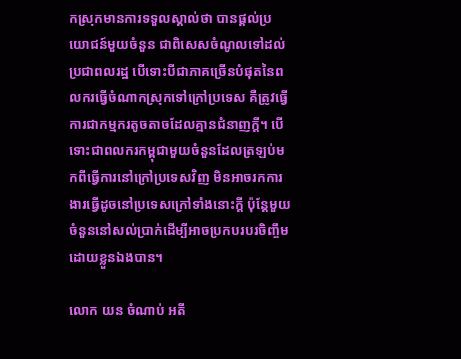កស្រុកមានការទទួលស្គាល់ថា បានផ្តល់ប្រយោជន៍មួយចំនួន ជាពិសេសចំណូលទៅដល់ប្រជាពលរដ្ឋ បើទោះបីជាភាគច្រើនបំផុតនៃពលករធ្វើចំណាកស្រុកទៅក្រៅប្រទេស គឺត្រូវធ្វើការជាកម្មករតូចតាចដែលគ្មានជំនាញក្តី។ បើទោះជាពលករកម្ពុជាមួយចំនួនដែលត្រឡប់មកពីធ្វើការនៅក្រៅប្រទេសវិញ មិនអាចរកការងារធ្វើដូចនៅប្រទេសក្រៅទាំងនោះក្តី ប៉ុន្តែមួយចំនួននៅសល់ប្រាក់ដើម្បីអាចប្រកបរបរចិញ្ចឹម ដោយខ្លួនឯងបាន។

លោក យន ចំណាប់ អតី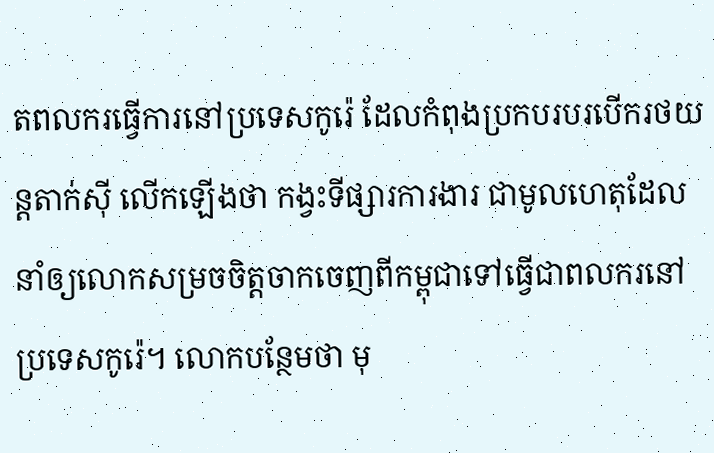តពលករធ្វើការនៅប្រទេសកូរ៉េ ដែលកំពុងប្រកបរបរបើករថយន្តតាក់ស៊ី លើកឡើងថា កង្វះទីផ្សារការងារ ជាមូលហេតុដែលនាំឲ្យលោកសម្រចចិត្តចាកចេញពីកម្ពុជាទៅធ្វើជាពលករនៅប្រទេសកូរ៉េ។ លោកបន្ថែមថា មុ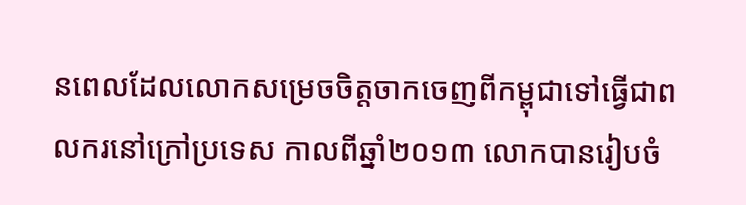នពេលដែលលោកសម្រេចចិត្តចាកចេញពីកម្ពុជាទៅធ្វើជាពលករនៅក្រៅប្រទេស កាលពីឆ្នាំ២០១៣ លោកបានរៀបចំ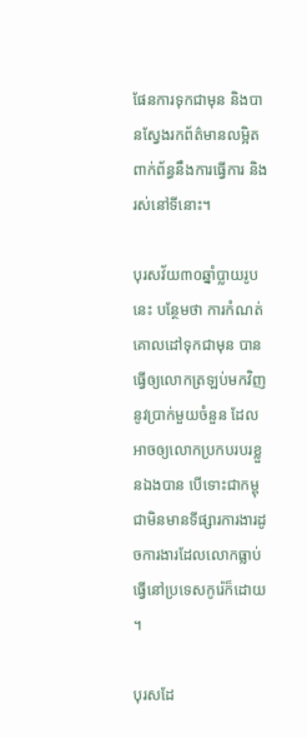ផែនការទុកជាមុន និងបានស្វែងរកព័ត៌មានលម្អិតពាក់ព័ន្ធនឹងការធ្វើការ និងរស់នៅទីនោះ។

បុរសវ័យ៣០ឆ្នាំប្លាយរូបនេះ បន្ថែមថា ការកំណត់គោលដៅទុកជាមុន បានធ្វើឲ្យលោកត្រឡប់មកវិញនូវប្រាក់មួយចំនួន ដែលអាចឲ្យលោកប្រកបរបរខ្លួនឯងបាន បើទោះជាកម្ពុជាមិនមានទីផ្សារការងារដូចការងារដែលលោកធ្លាប់ធ្វើនៅប្រទេសកូរ៉េក៏ដោយ។

បុរសដែ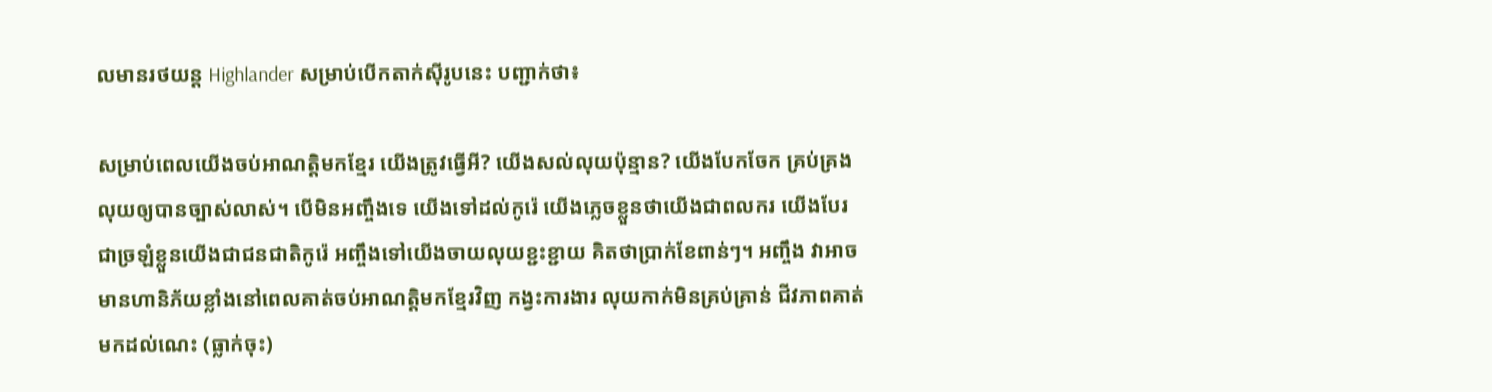លមានរថយន្ត Highlander សម្រាប់បើកតាក់ស៊ីរូបនេះ បញ្ជាក់ថា៖

សម្រាប់ពេលយើងចប់អាណត្តិមកខ្មែរ យើងត្រូវធ្វើអី? យើងសល់លុយប៉ុន្មាន? យើងបែកចែក គ្រប់គ្រងលុយឲ្យបានច្បាស់លាស់។ បើមិនអញ្ចឹងទេ យើងទៅដល់កូរ៉េ យើងភ្លេចខ្លួនថាយើងជាពលករ យើងបែរជាច្រឡំខ្លួនយើងជាជនជាតិកូរ៉េ អញ្ចឹងទៅយើងចាយលុយខ្ជះខ្ជាយ គិតថាប្រាក់ខែពាន់ៗ។ អញ្ចឹង វាអាចមានហានិភ័យខ្លាំងនៅពេលគាត់ចប់អាណត្តិមកខ្មែរវិញ កង្វះការងារ លុយកាក់មិនគ្រប់គ្រាន់ ជីវភាពគាត់មកដល់ណេះ (ធ្លាក់ចុះ)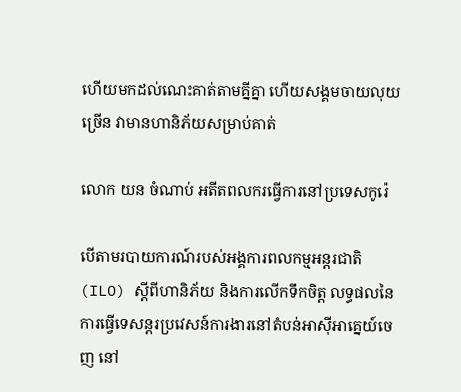ហើយមកដល់ណេះគាត់តាមគ្នីគ្នា ហើយសង្គមចាយលុយច្រើន វាមានហានិភ័យសម្រាប់គាត់

លោក យន ចំណាប់ អតីតពលករធ្វើការនៅប្រទេសកូរ៉េ

បើតាមរបាយការណ៍របស់អង្គការពលកម្មអន្តរជាតិ (ILO) ស្តីពីហានិភ័យ និងការលើកទឹកចិត្ត លទ្ធផលនៃការធ្វើទេសន្តរប្រវេសន៍ការងារនៅតំបន់អាស៊ីអាគ្នេយ៍ចេញ នៅ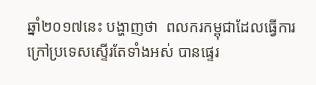ឆ្នាំ២០១៧នេះ បង្ហាញថា  ពលករកម្ពុជាដែលធ្វើការក្រៅប្រទេសស្ទើរតែទាំងអស់ បានផ្ទេរ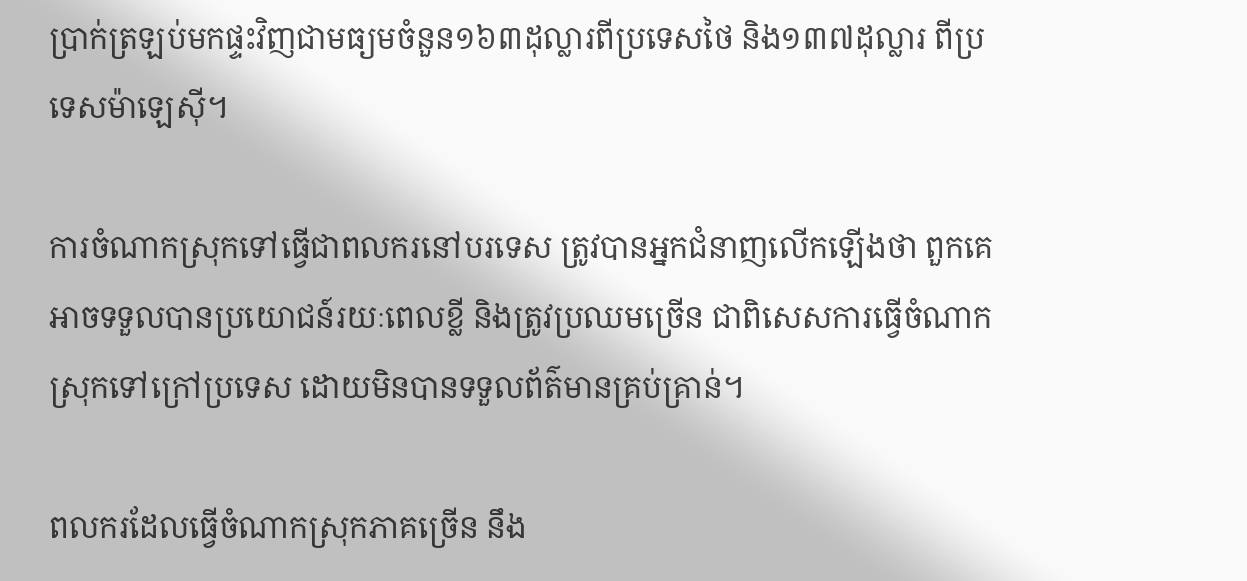ប្រាក់ត្រឡប់មកផ្ទះវិញជាមធ្យមចំនួន១៦៣ដុល្លារពីប្រទេសថៃ និង១៣៧ដុល្លារ ពីប្រទេសម៉ាឡេស៊ី។

ការចំណាកស្រុកទៅធ្វើជាពលករនៅបរទេស ត្រូវបានអ្នកជំនាញលើកឡើងថា ពួកគេអាចទទួលបានប្រយោជន៍រយៈពេលខ្លី និងត្រូវប្រឈមច្រើន ជាពិសេសការធ្វើចំណាកស្រុកទៅក្រៅប្រទេស ដោយមិនបានទទួលព័ត៌មានគ្រប់គ្រាន់។

ពលករដែលធ្វើចំណាកស្រុកភាគច្រើន នឹង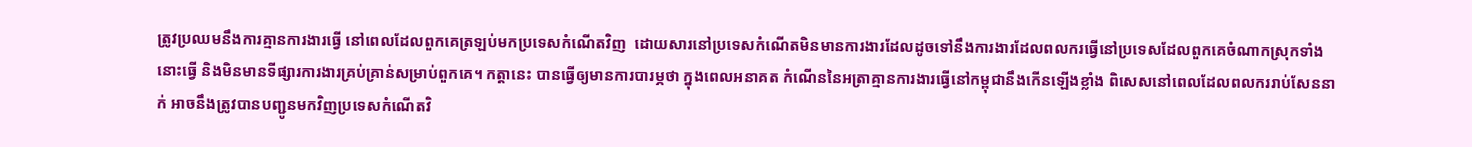ត្រូវប្រឈមនឹងការគ្មានការងារធ្វើ នៅពេលដែលពួកគេត្រឡប់មកប្រទេសកំណើតវិញ  ដោយសារនៅប្រទេសកំណើតមិនមានការងារដែលដូចទៅនឹងការងារដែលពលករធ្វើនៅប្រទេសដែលពួកគេចំណាកស្រុកទាំងនោះធ្វើ និងមិនមានទីផ្សារការងារគ្រប់គ្រាន់សម្រាប់ពួកគេ។ កត្តានេះ បានធ្វើឲ្យមានការបារម្ភថា ក្នុងពេលអនាគត កំណើននៃអត្រាគ្មានការងារធ្វើនៅកម្ពុជានឹងកើនឡើងខ្លាំង ពិសេសនៅពេលដែលពលកររាប់សែននាក់ អាចនឹងត្រូវបានបញ្ជូនមកវិញប្រទេសកំណើតវិ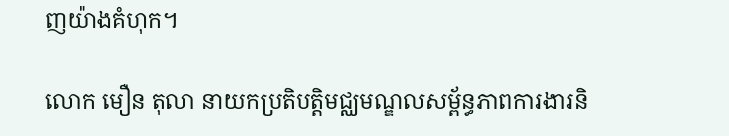ញយ៉ាងគំហុក។

លោក មឿន តុលា នាយកប្រតិបត្តិមជ្ឈមណ្ឌលសម្ព័ន្ធភាពការងារនិ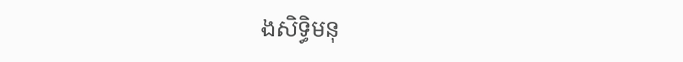ងសិទ្ធិមនុ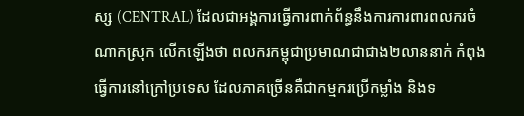ស្ស (CENTRAL) ដែលជាអង្គការធ្វើការពាក់ព័ន្ធនឹងការការពារពលករចំណាកស្រុក លើកឡើងថា ពលករកម្ពុជាប្រមាណជាជាង២លាននាក់ កំពុងធ្វើការនៅក្រៅប្រទេស ដែលភាគច្រើនគឺជាកម្មករប្រើកម្លាំង និងទ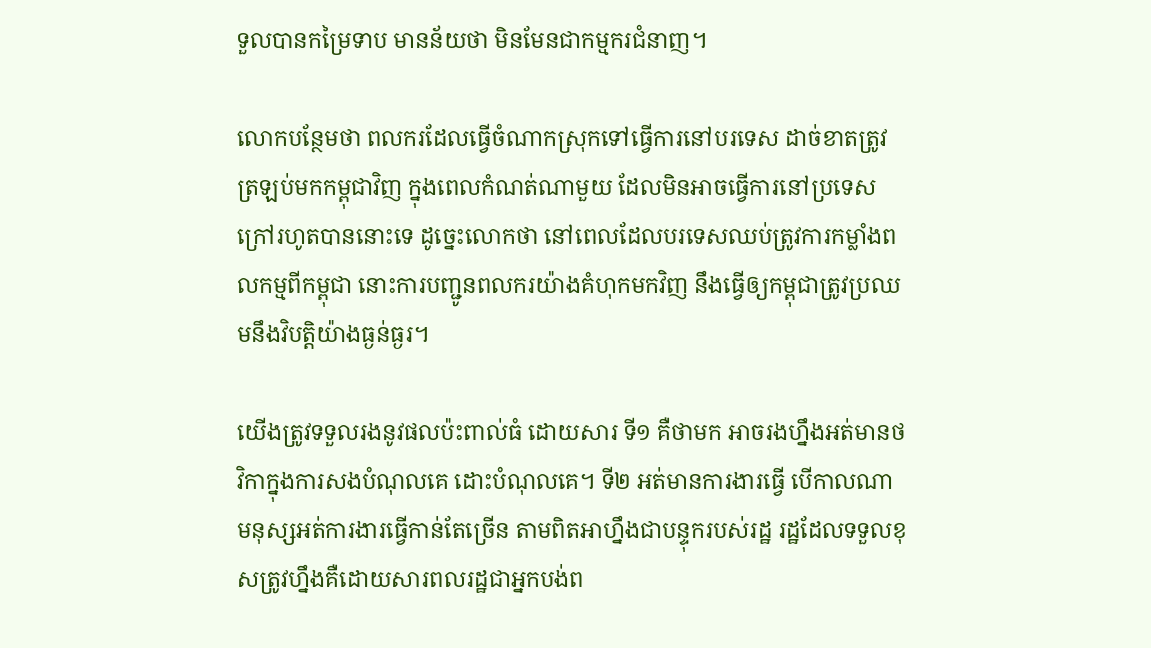ទួលបានកម្រៃទាប មានន័យថា មិនមែនជាកម្មករជំនាញ។

លោកបន្ថែមថា ពលករដែលធ្វើចំណាកស្រុកទៅធ្វើការនៅបរទេស ដាច់ខាតត្រូវត្រឡប់មកកម្ពុជាវិញ ក្នុងពេលកំណត់ណាមួយ ដែលមិនអាចធ្វើការនៅប្រទេសក្រៅរហូតបាននោះទេ ដូច្នេះលោកថា នៅពេលដែលបរទេសឈប់ត្រូវការកម្លាំងពលកម្មពីកម្ពុជា នោះការបញ្ជូនពលករយ៉ាងគំហុកមកវិញ នឹងធ្វើឲ្យកម្ពុជាត្រូវប្រឈមនឹងវិបត្តិយ៉ាងធ្ងន់ធ្ងរ។

យើងត្រូវទទួលរងនូវផលប៉ះពាល់ធំ ដោយសារ ទី១ គឺថាមក អាចរងហ្នឹងអត់មានថវិកាក្នុងការសងបំណុលគេ ដោះបំណុលគេ។ ទី២ អត់មានការងារធ្វើ បើកាលណាមនុស្សអត់ការងារធ្វើកាន់តែច្រើន តាមពិតអាហ្នឹងជាបន្ទុករបស់រដ្ឋ រដ្ឋដែលទទួលខុសត្រូវហ្នឹងគឺដោយសារពលរដ្ឋជាអ្នកបង់ព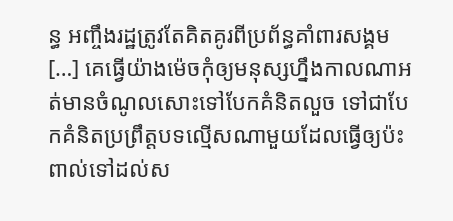ន្ធ អញ្ចឹងរដ្ឋត្រូវតែគិតគូរពីប្រព័ន្ធគាំពារសង្គម […] គេធ្វើយ៉ាងម៉េចកុំឲ្យមនុស្សហ្នឹងកាលណាអត់មានចំណូលសោះទៅបែកគំនិតលួច ទៅជាបែកគំនិតប្រព្រឹត្តបទល្មើសណាមួយដែលធ្វើឲ្យប៉ះពាល់ទៅដល់ស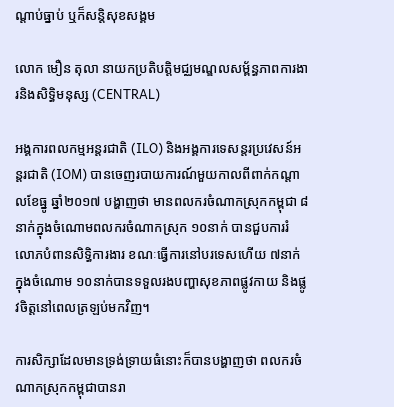ណ្តាប់ធ្នាប់ ឬក៏សន្តិសុខសង្គម

លោក មឿន តុលា នាយកប្រតិបត្តិមជ្ឈមណ្ឌលសម្ព័ន្ធភាពការងារនិងសិទ្ធិមនុស្ស (CENTRAL)

អង្គការពលកម្មអន្តរជាតិ (ILO) និងអង្គការទេសន្តរប្រវេសន៍អន្តរជាតិ (IOM) បានចេញរបាយការណ៍មួយកាលពីពាក់កណ្តាលខែធ្នូ ឆ្នាំ២០១៧ បង្ហាញថា មានពលករចំណាកស្រុកកម្ពុជា ៨នាក់ក្នុងចំណោមពលករចំណាកស្រុក ១០នាក់ បានជួបការរំលោភបំពានសិទ្ធិការងារ ខណៈធ្វើការនៅបរទេសហើយ ៧នាក់ក្នុងចំណោម ១០នាក់បានទទួលរងបញ្ហាសុខភាពផ្លូវកាយ និងផ្លូវចិត្តនៅពេលត្រឡប់មកវិញ។

ការសិក្សាដែលមានទ្រង់ទ្រាយធំនោះក៏បានបង្ហាញថា ពលករចំណាកស្រុកកម្ពុជាបានរា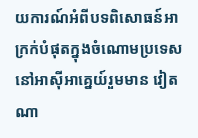យការណ៍អំពីបទពិសោធន៍អាក្រក់បំផុតក្នុងចំណោមប្រទេសនៅអាស៊ីអាគ្នេយ៍រួមមាន វៀតណា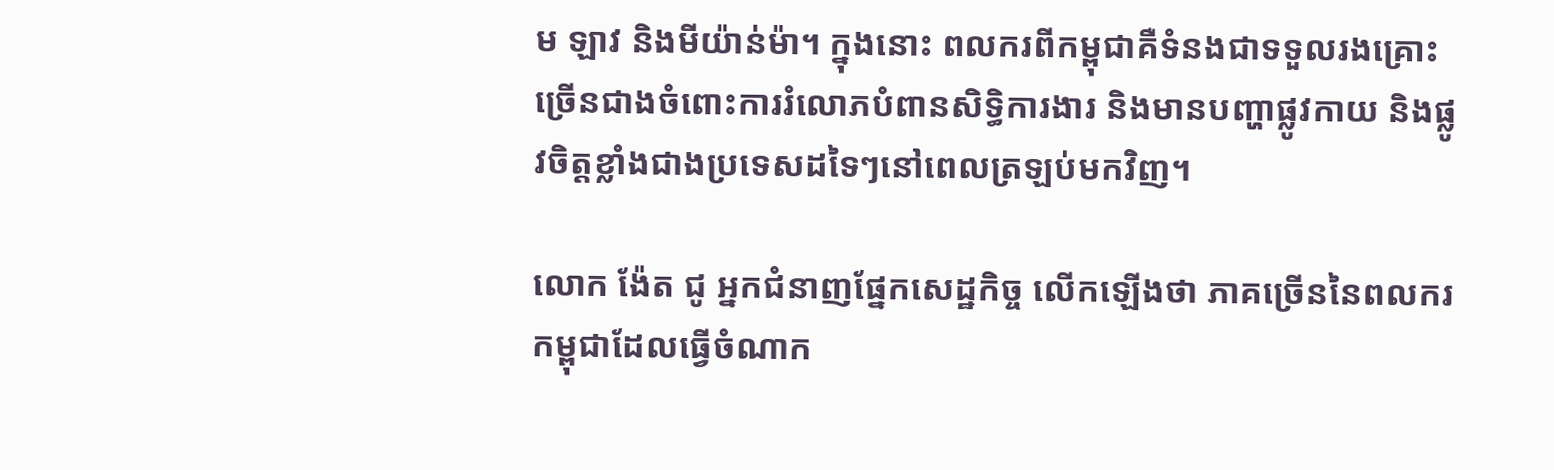ម ឡាវ និងមីយ៉ាន់ម៉ា។ ក្នុងនោះ ពលករពីកម្ពុជាគឺទំនងជាទទួលរងគ្រោះច្រើនជាងចំពោះការរំលោភបំពានសិទ្ធិការងារ និងមានបញ្ហាផ្លូវកាយ និងផ្លូវចិត្តខ្លាំងជាងប្រទេសដទៃៗនៅពេលត្រឡប់មកវិញ។

លោក ង៉ែត ជូ អ្នកជំនាញផ្នែកសេដ្ឋកិច្ច លើកឡើងថា ភាគច្រើននៃពលករកម្ពុជាដែលធ្វើចំណាក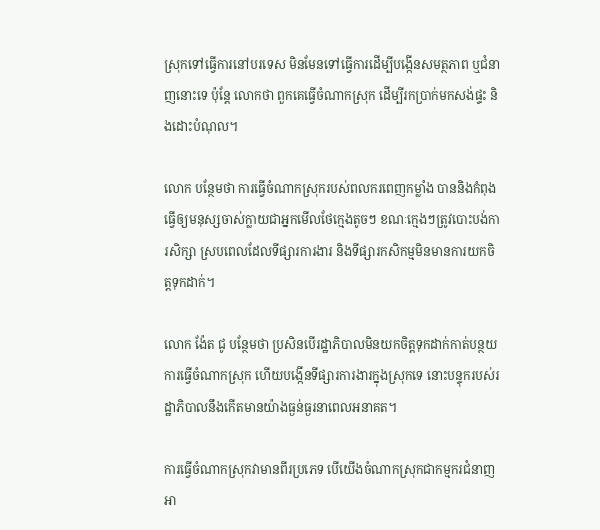ស្រុកទៅធ្វើការនៅបរទេស មិនមែនទៅធ្វើការដើម្បីបង្កើនសមត្ថភាព ឬជំនាញនោះទេ ប៉ុន្តែ លោកថា ពួកគេធ្វើចំណាកស្រុក ដើម្បីរកប្រាក់មកសង់ផ្ទះ និងដោះបំណុល។

លោក បន្ថែមថា ការធ្វើចំណាកស្រុករបស់ពលករពេញកម្លាំង បាននិងកំពុងធ្វើឲ្យមនុស្សចាស់ក្លាយជាអ្នកមើលថែក្មេងតូចៗ ខណៈក្មេងៗត្រូវបោះបង់ការសិក្សា ស្របពេលដែលទីផ្សារការងារ និងទីផ្សារកសិកម្មមិនមានការយកចិត្តទុកដាក់។

លោក ង៉ែត ជូ បន្ថែមថា ប្រសិនបើរដ្ឋាភិបាលមិនយកចិត្តទុកដាក់កាត់បន្ថយការធ្វើចំណាកស្រុក ហើយបង្កើនទីផ្សារការងារក្នុងស្រុកទេ នោះបន្ទុករបស់រដ្ឋាភិបាលនឹងកើតមានយ៉ាងធ្ងន់ធ្ងរនាពេលអនាគត។

ការធ្វើចំណាកស្រុកវាមានពីរប្រភេទ បើយើងចំណាកស្រុកជាកម្មករជំនាញ អា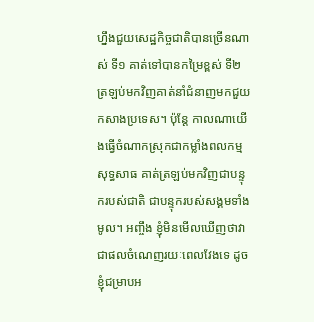ហ្នឹងជួយសេដ្ឋកិច្ចជាតិបានច្រើនណាស់ ទី១ គាត់ទៅបានកម្រៃខ្ពស់ ទី២ត្រឡប់មកវិញគាត់នាំជំនាញមកជួយកសាងប្រទេស។ ប៉ុន្តែ កាលណាយើងធ្វើចំណាកស្រុកជាកម្លាំងពលកម្មសុទ្ធសាធ គាត់ត្រឡប់មកវិញជាបន្ទុករបស់ជាតិ ជាបន្ទុករបស់សង្គមទាំងមូល។ អញ្ចឹង ខ្ញុំមិនមើលឃើញថាវាជាផលចំណេញរយៈពេលវែងទេ ដូចខ្ញុំជម្រាបអ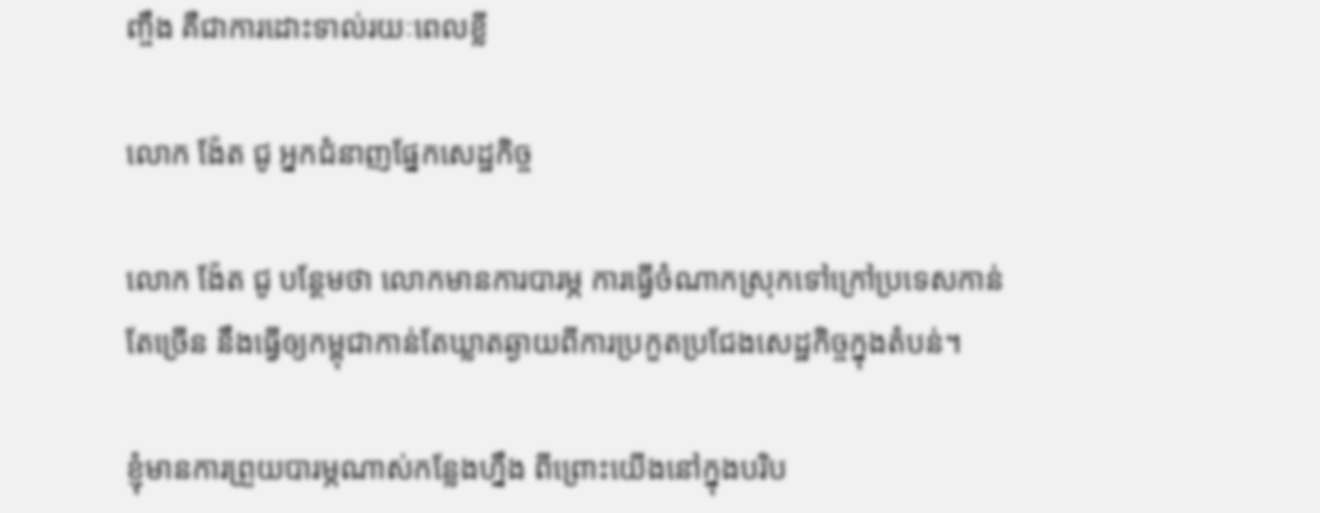ញ្ចឹង គឺជាការដោះទាល់រយៈពេលខ្លី

លោក ង៉ែត ជូ អ្នកជំនាញផ្នែកសេដ្ឋកិច្ច

លោក ង៉ែត ជូ បន្ថែមថា លោកមានការបារម្ភ ការធ្វើចំណាកស្រុកទៅក្រៅប្រទេសកាន់តែច្រើន នឹងធ្វើឲ្យកម្ពុជាកាន់តែឃ្លាតឆ្ងាយពីការប្រកួតប្រជែងសេដ្ឋកិច្ចក្នុងតំបន់។

ខ្ញុំមានការព្រួយបារម្ភណាស់កន្លែងហ្នឹង ពីព្រោះយើងនៅក្នុងបរិប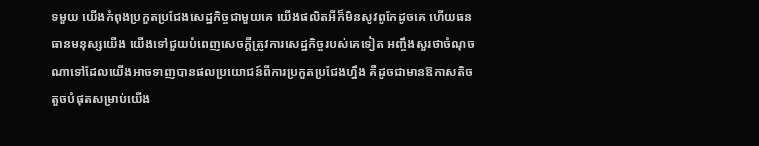ទមួយ យើងកំពុងប្រកួតប្រជែងសេដ្ឋកិច្ចជាមួយគេ យើងផលិតអីក៏មិនសូវពូកែដូចគេ ហើយធនធានមនុស្សយើង យើងទៅជួយបំពេញសេចក្តីត្រូវការសេដ្ឋកិច្ចរបស់គេទៀត អញ្ចឹងសួរថាចំណុចណាទៅដែលយើងអាចទាញបានផលប្រយោជន៍ពីការប្រកួតប្រជែងហ្នឹង គឺដូចជាមានឱកាសតិចតួចបំផុតសម្រាប់យើង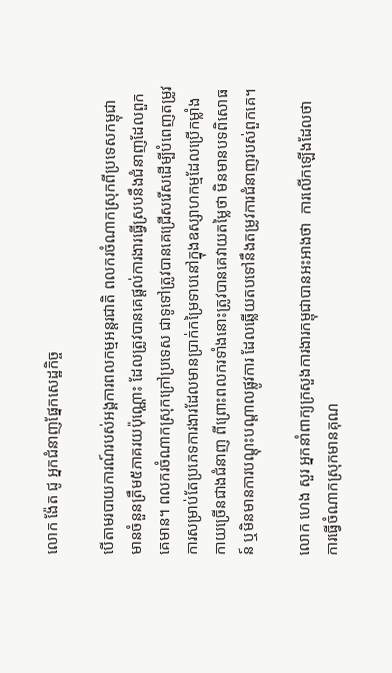លោក ង៉ែត ជូ អ្នកជំនាញផ្នែកសេដ្ឋកិច្ច

បើតាមរបាយការណ៍របស់អង្គការពលកម្មអន្តរជាតិ ពលករចំណាកស្រុកពីប្រទេសកម្ពុជា មានចំនួនត្រឹម៥ភាគរយប៉ុណ្ណោះ ដែលត្រូវបានគេផ្តល់ការងារធ្វើស្របនឹងជំនាញដែលពួកគេមាន។ ពលករចំណាកស្រុកក្រៅប្រទេស ជាទូទៅត្រូវបានគេជ្រើសរើសដើម្បីបំពេញតម្រូវការសម្រាប់តែប្រភេទការងារដែលមានប្រាក់កម្រៃទាបនៅក្នុងឧស្សាហកម្មដែលប្រើកម្លាំងកាយច្រើនជាងជំនាញ ពីព្រោះពលករទាំងនោះត្រូវបានគេវាយតម្លៃថា មិនមានបទពិសោធន៍ ឬមិនមានការបណ្តុះបណ្តាលផ្លូវការ ដែលឆ្លើយតបទៅនឹងតម្រូវការជំនាញរបស់ពួកគេ។

លោក ហេង សួរ អ្នកនាំពាក្យក្រសួងការងារកម្ពុជាបានអះអាងថា  ការលើកឡើងដែលថា ការធ្វើចំណាកស្រុកមានគុណ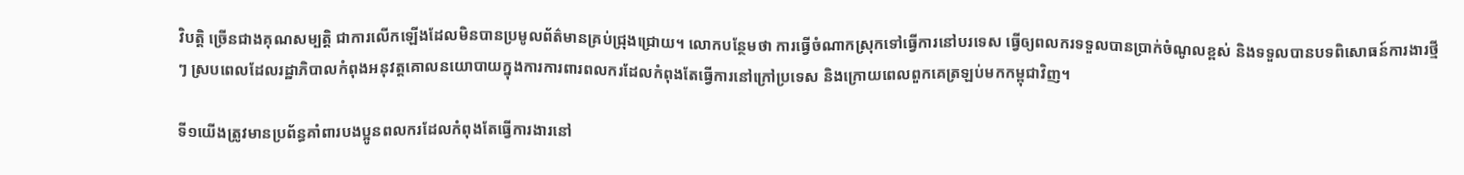វិបត្តិ ច្រើនជាងគុណសម្បត្តិ ជាការលើកឡើងដែលមិនបានប្រមូលព័ត៌មានគ្រប់ជ្រុងជ្រោយ។ លោកបន្ថែមថា ការធ្វើចំណាកស្រុកទៅធ្វើការនៅបរទេស ធ្វើឲ្យពលករទទួលបានប្រាក់ចំណូលខ្ពស់ និងទទួលបានបទពិសោធន៍ការងារថ្មីៗ ស្របពេលដែលរដ្ឋាភិបាលកំពុងអនុវត្តគោលនយោបាយក្នុងការការពារពលករដែលកំពុងតែធ្វើការនៅក្រៅប្រទេស និងក្រោយពេលពួកគេត្រឡប់មកកម្ពុជាវិញ។

ទី១យើងត្រូវមានប្រព័ន្ធគាំពារបងប្អូនពលករដែលកំពុងតែធ្វើការងារនៅ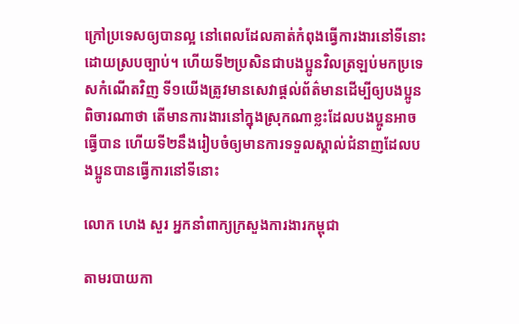ក្រៅប្រទេសឲ្យបានល្អ នៅពេលដែលគាត់កំពុងធ្វើការងារនៅទីនោះដោយស្របច្បាប់។ ហើយទី២ប្រសិនជាបងប្អូនវិលត្រឡប់មកប្រទេសកំណើតវិញ ទី១យើងត្រូវមានសេវាផ្តល់ព័ត៌មានដើម្បីឲ្យបងប្អូនពិចារណាថា តើមានការងារនៅក្នុងស្រុកណាខ្លះដែលបងប្អូនអាចធ្វើបាន ហើយទី២នឹងរៀបចំឲ្យមានការទទួលស្គាល់ជំនាញដែលបងប្អូនបានធ្វើការនៅទីនោះ

លោក ហេង សួរ អ្នកនាំពាក្យក្រសួងការងារកម្ពុជា

តាមរបាយកា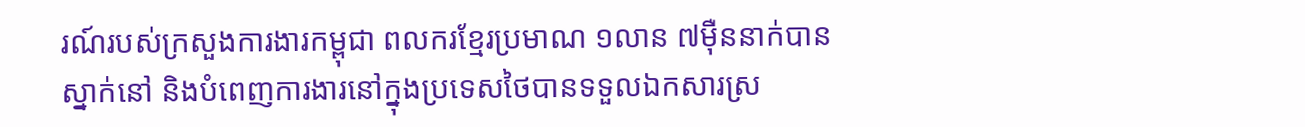រណ៍របស់ក្រសួងការងារកម្ពុជា ពលករខ្មែរប្រមាណ ១លាន ៧ម៉ឺននាក់បានស្នាក់នៅ និងបំពេញការងារនៅក្នុងប្រទេសថៃបានទទួលឯកសារស្រ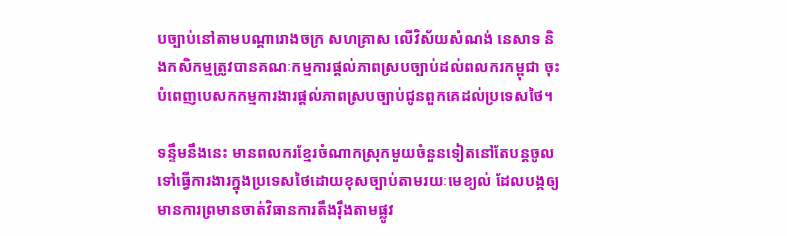បច្បាប់នៅតាមបណ្ដារោងចក្រ សហគ្រាស លើវិស័យសំណង់ នេសាទ និងកសិកម្មត្រូវបានគណៈកម្មការផ្ដល់ភាពស្របច្បាប់ដល់ពលករកម្ពុជា ចុះបំពេញបេសកកម្មការងារផ្ដល់ភាពស្របច្បាប់ជូនពួកគេដល់ប្រទេសថៃ។

ទន្ទឹមនឹងនេះ មានពលករខ្មែរចំណាកស្រុកមួយចំនួនទៀតនៅតែបន្តចូលទៅធ្វើការងារក្នុងប្រទេសថៃដោយខុសច្បាប់តាមរយៈមេខ្យល់ ដែលបង្កឲ្យមានការព្រមានចាត់វិធានការតឹងរ៉ឹងតាមផ្លូវ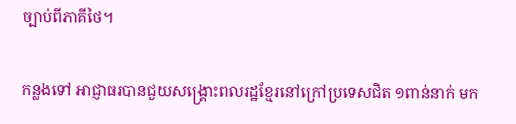ច្បាប់ពីភាគីថៃ។

កន្លងទៅ អាជ្ញាធរបានជួយសង្គ្រោះពលរដ្ឋខ្មែរនៅក្រៅប្រទេសជិត ១ពាន់នាក់ មក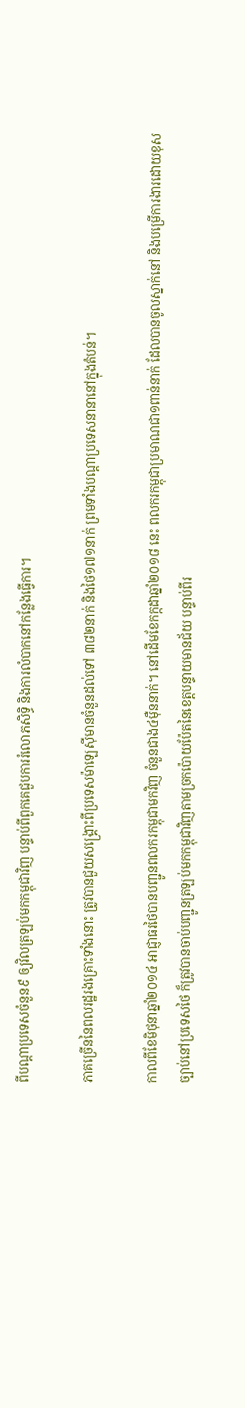ពីបណ្ដាប្រទេសចំនួន៩ ឲ្យវិលត្រឡប់មកកម្ពុជាវិញ បន្ទាប់ពីពួកគេជួបការរំលោភសិទ្ធិ និងការលំបាកនៅកន្លែងធ្វើការ។

ភាគច្រើននៃពលរដ្ឋរងគ្រោះទាំងនោះ ត្រូវបានជួយសង្គ្រោះពីប្រទេសម៉ាឡេស៊ីមានចំនួនដល់ទៅ ៣៨២នាក់ និងថៃ១៧១នាក់ ព្រមទាំងបណ្ដាប្រទេសនានានៅក្នុងតំបន់។

កាលពីខែមិថុនាឆ្នាំ២០១៤ អាជ្ញាធរថៃបានបញ្ជូនពលករកម្ពុជាមកវិញ ចំនួនជាង៤ម៉ឺននាក់។ នៅដើមខែកក្កដាឆ្នាំ២០១៨ នេះ ពលករកម្ពុជាប្រមាណជា១ពាន់នាក់ ដែលបានចូលស្នាក់នៅ និងបម្រើការងារដោយខុសច្បាប់នៅប្រទេសថៃ ក៏ត្រូវបានចាប់បញ្ជូនត្រឡប់មកកម្ពុជាវិញតាមច្រកប៉ោយប៉ែតនៃខេត្តបន្ទាយមានជ័យ បន្ទាប់ពីរ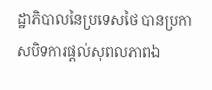ដ្ឋាភិបាលនៃប្រទេសថៃ បានប្រកាសបិទការផ្ដល់សុពលភាពឯ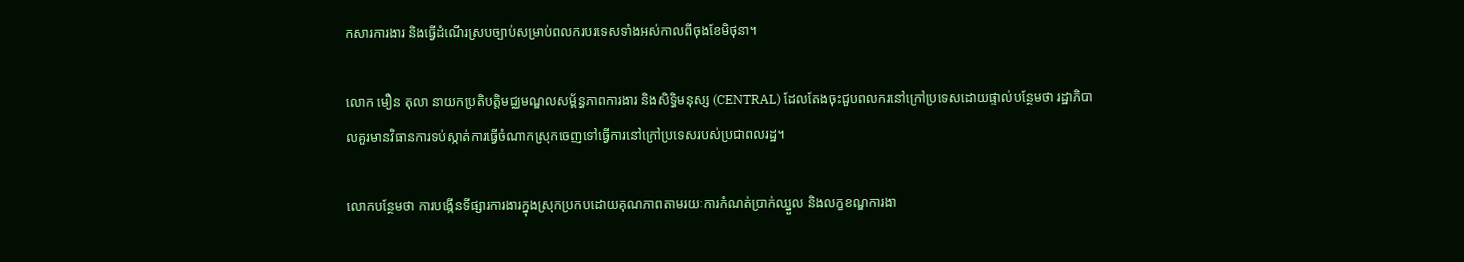កសារការងារ និងធ្វើដំណើរស្របច្បាប់សម្រាប់ពលករបរទេសទាំងអស់កាលពីចុងខែមិថុនា។

លោក មឿន តុលា នាយកប្រតិបត្តិមជ្ឈមណ្ឌលសម្ព័ន្ធភាពការងារ និងសិទ្ធិមនុស្ស (CENTRAL) ដែលតែងចុះជួបពលករនៅក្រៅប្រទេសដោយផ្ទាល់បន្ថែមថា រដ្ឋាភិបាលគួរមានវិធានការទប់ស្កាត់ការធ្វើចំណាកស្រុកចេញទៅធ្វើការនៅក្រៅប្រទេសរបស់ប្រជាពលរដ្ឋ។

លោកបន្ថែមថា ការបង្កើនទីផ្សារការងារក្នុងស្រុកប្រកបដោយគុណភាពតាមរយៈការកំណត់ប្រាក់ឈ្នួល និងលក្ខខណ្ឌការងា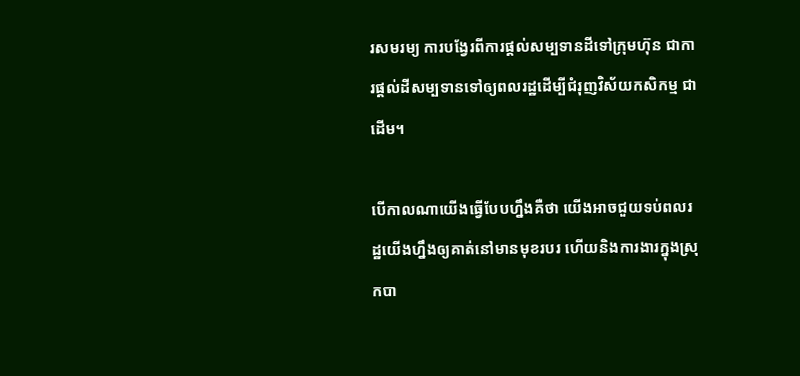រសមរម្យ ការបង្វែរពីការផ្តល់សម្បទានដីទៅក្រុមហ៊ុន ជាការផ្តល់ដីសម្បទានទៅឲ្យពលរដ្ឋដើម្បីជំរុញវិស័យកសិកម្ម ជាដើម។

បើកាលណាយើងធ្វើបែបហ្នឹងគឺថា យើងអាចជួយទប់ពលរដ្ឋយើងហ្នឹងឲ្យគាត់នៅមានមុខរបរ ហើយនិងការងារក្នុងស្រុកបា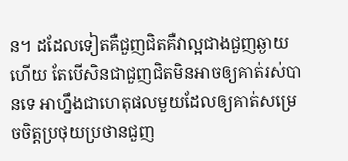ន។ ដដែលទៀតគឺជួញជិតគឺវាល្អជាងជួញឆ្ងាយហើយ តែបើសិនជាជួញជិតមិនអាចឲ្យគាត់រស់បានទេ អាហ្នឹងជាហេតុផលមួយដែលឲ្យគាត់សម្រេចចិត្តប្រថុយប្រថានជួញ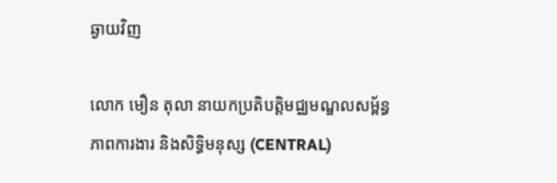ឆ្ងាយវិញ

លោក មឿន តុលា នាយកប្រតិបត្តិមជ្ឈមណ្ឌលសម្ព័ន្ធភាពការងារ និងសិទ្ធិមនុស្ស (CENTRAL)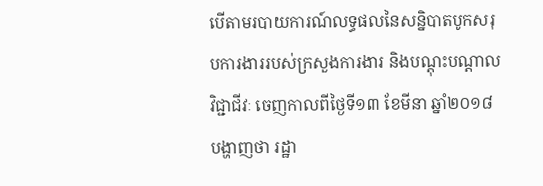បើតាមរបាយការណ៍លទ្ធផលនៃសន្និបាតបូកសរុបការងាររបស់ក្រសួងការងារ និងបណ្តុះបណ្តាលវិជ្ជាជីវៈ ចេញកាលពីថ្ងៃទី១៣ ខែមីនា ឆ្នាំ២០១៨ បង្ហាញថា រដ្ឋា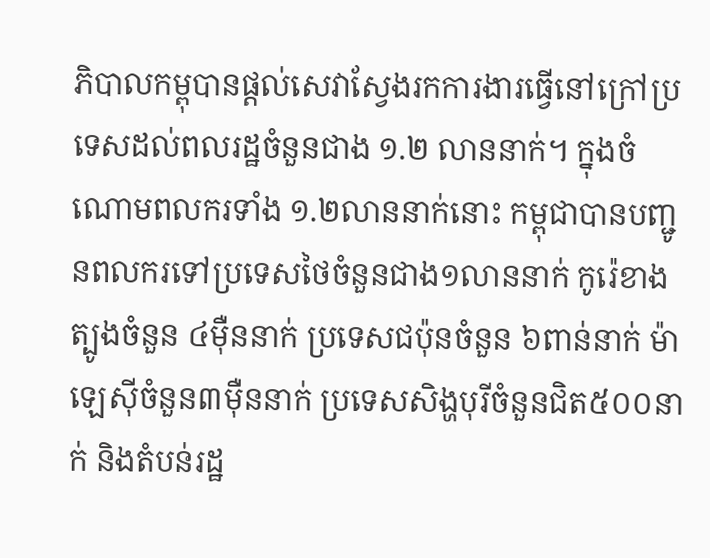ភិបាលកម្ពុបានផ្តល់សេវាស្វែងរកការងារធ្វើនៅក្រៅប្រទេសដល់ពលរដ្ឋចំនួនជាង ១.២ លាននាក់។ ក្នុងចំណោមពលករទាំង ១.២លាននាក់នោះ កម្ពុជាបានបញ្ជូនពលករទៅប្រទេសថៃចំនួនជាង១លាននាក់ កូរ៉េខាងត្បូងចំនួន ៤ម៉ឺននាក់ ប្រទេសជប៉ុនចំនួន ៦ពាន់នាក់ ម៉ាឡេស៊ីចំនួន៣ម៉ឺននាក់ ប្រទេសសិង្ហបុរីចំនួនជិត៥០០នាក់ និងតំបន់រដ្ឋ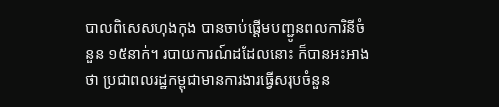បាលពិសេសហុងកុង បានចាប់ផ្ដើមបញ្ជូនពលការិនីចំនួន ១៥នាក់។ របាយការណ៍ដដែលនោះ ក៏បានអះអាងថា ប្រជាពលរដ្ឋកម្ពុជាមានការងារធ្វើសរុបចំនួន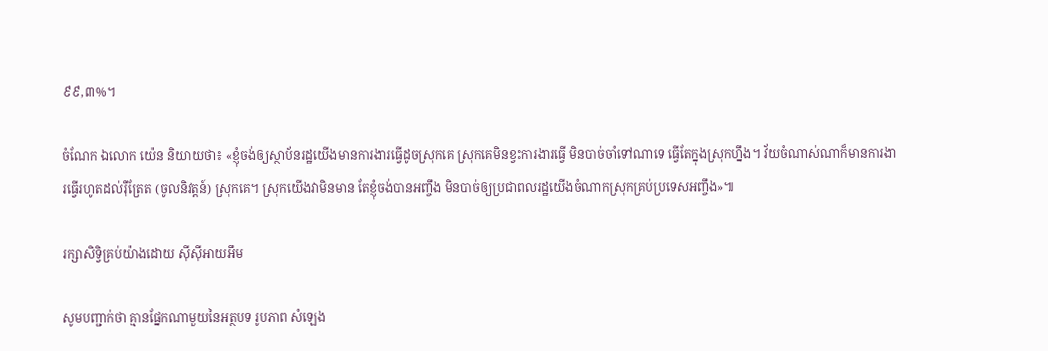៩៩,៣%។

ចំណែក ឯលោក យ៉េន និយាយថា៖ «ខ្ញុំចង់ឲ្យស្ថាប័នរដ្ឋយើងមានការងារធ្វើដូចស្រុកគេ ស្រុកគេមិនខ្វះការងារធ្វើ មិនបាច់ចាំទៅណាទេ ធ្វើតែក្នុងស្រុកហ្នឹង។ វ័យចំណាស់ណាក៏មានការងារធ្វើរហូតដល់រ៉ឺត្រែត (ចូលនិវត្តន៍) ស្រុកគេ។ ស្រុកយើងវាមិនមាន តែខ្ញុំចង់បានអញ្ចឹង មិនបាច់ឲ្យប្រជាពលរដ្ឋយើងចំណាកស្រុកគ្រប់ប្រទេសអញ្ចឹង»៕

រក្សាសិទ្វិគ្រប់យ៉ាងដោយ ស៊ីស៊ីអាយអឹម

សូមបញ្ជាក់ថា គ្មានផ្នែកណាមួយនៃអត្ថបទ រូបភាព សំឡេង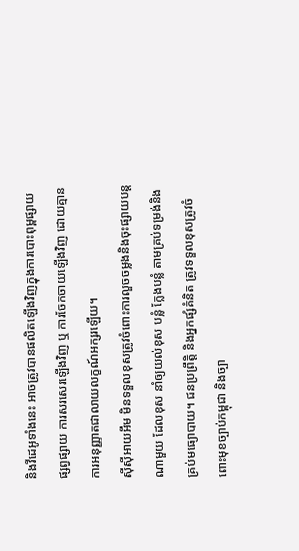និងវីដេអូទាំងនេះ អាចត្រូវបានផលិតឡើងវិញក្នុងការបោះពុម្ពផ្សាយ ផ្សព្វផ្សាយ ការសរសេរឡើងវិញ ឬ ការចែកចាយឡើងវិញ ដោយគ្មានការអនុញ្ញាតជាលាយលក្ខណ៍អក្សរឡើយ។
ស៊ីស៊ីអាយអឹម មិនទទួលខុសត្រូវចំពោះការលួចចម្លងនិងចុះផ្សាយបន្តណាមួយ ដែលខុស នាំឲ្យយល់ខុស បន្លំ ក្លែងបន្លំ តាមគ្រប់ទម្រង់និងគ្រប់មធ្យោបាយ។ ជនប្រព្រឹត្តិ និងអ្នកផ្សំគំនិត ត្រូវទទួលខុសត្រូវចំពោះមុខច្បាប់កម្ពុជា និងច្បា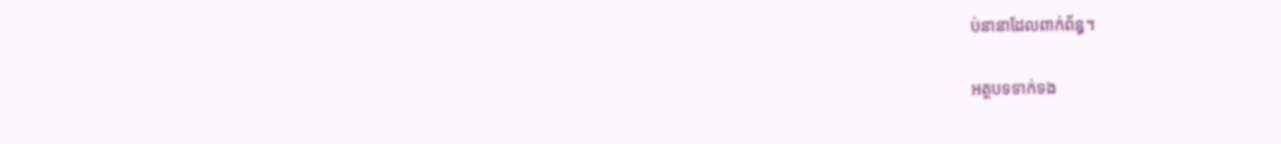ប់នានាដែលពាក់ព័ន្ធ។

អត្ថបទទាក់ទង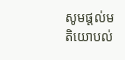សូមផ្ដល់មតិយោបល់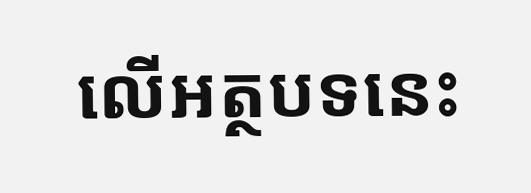លើអត្ថបទនេះ